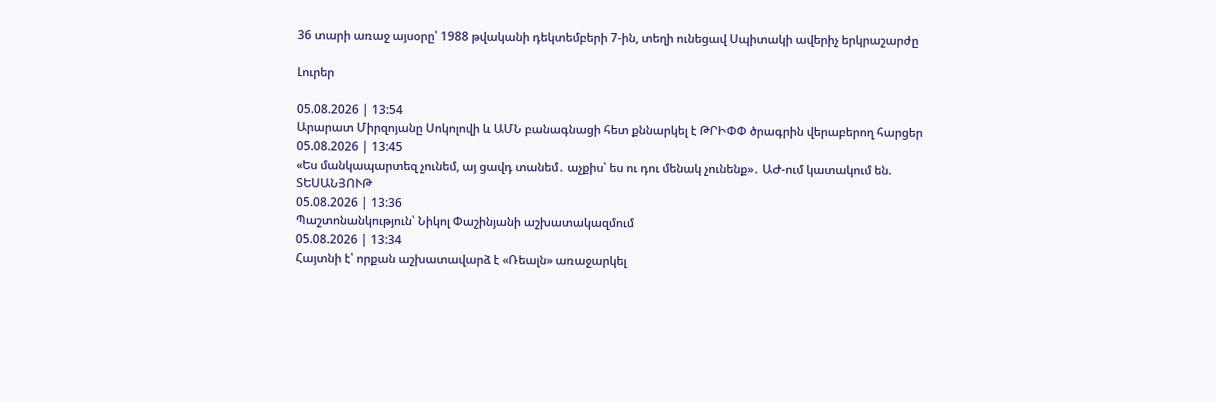36 տարի առաջ այսօրը՝ 1988 թվականի դեկտեմբերի 7-ին, տեղի ունեցավ Սպիտակի ավերիչ երկրաշարժը

Լուրեր

05.08.2026 | 13:54
Արարատ Միրզոյանը Սոկոլովի և ԱՄՆ բանագնացի հետ քննարկել է ԹՐԻՓՓ ծրագրին վերաբերող հարցեր
05.08.2026 | 13:45
«Ես մանկապարտեզ չունեմ, այ ցավդ տանեմ․ աչքիս՝ ես ու դու մենակ չունենք»․ ԱԺ-ում կատակում են. ՏԵՍԱՆՅՈՒԹ
05.08.2026 | 13:36
Պաշտոնանկություն՝ Նիկոլ Փաշինյանի աշխատակազմում
05.08.2026 | 13:34
Հայտնի է՝ որքան աշխատավարձ է «Ռեալն» առաջարկել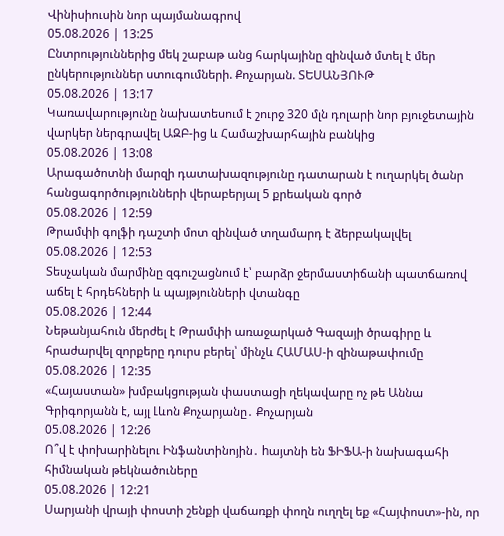Վինիսիուսին նոր պայմանագրով
05.08.2026 | 13:25
Ընտրություններից մեկ շաբաթ անց հարկայինը զինված մտել է մեր ընկերություններ ստուգումների. Քոչարյան. ՏԵՍԱՆՅՈՒԹ
05.08.2026 | 13:17
Կառավարությունը նախատեսում է շուրջ 320 մլն դոլարի նոր բյուջետային վարկեր ներգրավել ԱԶԲ-ից և Համաշխարհային բանկից
05.08.2026 | 13:08
Արագածոտնի մարզի դատախազությունը դատարան է ուղարկել ծանր հանցագործությունների վերաբերյալ 5 քրեական գործ
05.08.2026 | 12:59
Թրամփի գոլֆի դաշտի մոտ զինված տղամարդ է ձերբակալվել
05.08.2026 | 12:53
Տեսչական մարմինը զգուշացնում է՝ բարձր ջերմաստիճանի պատճառով աճել է հրդեհների և պայթյունների վտանգը
05.08.2026 | 12:44
Նեթանյահուն մերժել է Թրամփի առաջարկած Գազայի ծրագիրը և հրաժարվել զորքերը դուրս բերել՝ մինչև ՀԱՄԱՍ-ի զինաթափումը
05.08.2026 | 12:35
«Հայաստան» խմբակցության փաստացի ղեկավարը ոչ թե Աննա Գրիգորյանն է, այլ Լևոն Քոչարյանը․ Քոչարյան
05.08.2026 | 12:26
Ո՞վ է փոխարինելու Ինֆանտինոյին․ hայտնի են ՖԻՖԱ-ի նախագահի հիմնական թեկնածուները
05.08.2026 | 12:21
Սարյանի վրայի փոստի շենքի վաճառքի փողն ուղղել եք «Հայփոստ»-ին, որ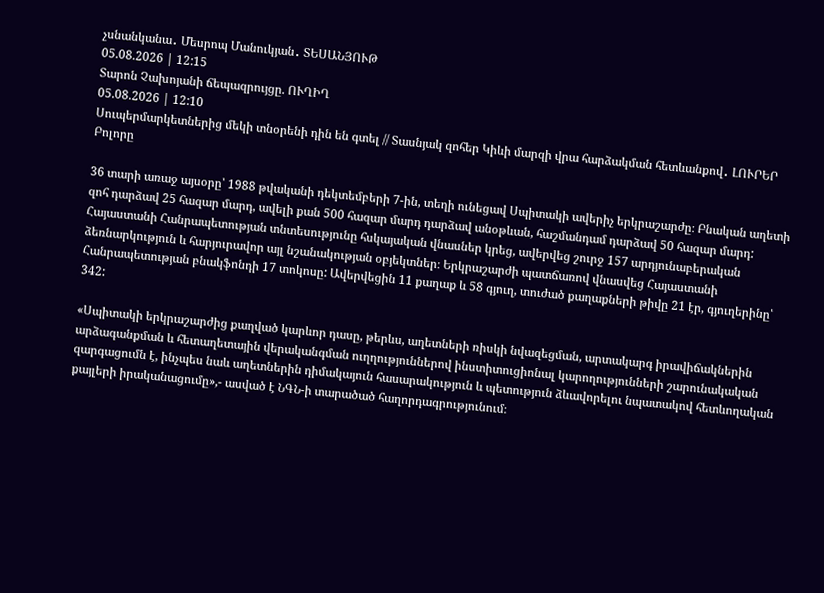չսնանկանա․ Մեսրոպ Մանուկյան․ ՏԵՍԱՆՅՈՒԹ
05.08.2026 | 12:15
Տարոն Չախոյանի ճեպազրույցը. ՈՒՂԻՂ
05.08.2026 | 12:10
Սուպերմարկետներից մեկի տնօրենի դին են գտել // Տասնյակ զոհեր Կիևի մարզի վրա հարձակման հետևանքով․ ԼՈՒՐԵՐ
Բոլորը

36 տարի առաջ այսօրը՝ 1988 թվականի դեկտեմբերի 7-ին, տեղի ունեցավ Սպիտակի ավերիչ երկրաշարժը։ Բնական աղետի զոհ դարձավ 25 հազար մարդ, ավելի քան 500 հազար մարդ դարձավ անօթևան, հաշմանդամ դարձավ 50 հազար մարդ: Հայաստանի Հանրապետության տնտեսությունը հսկայական վնասներ կրեց, ավերվեց շուրջ 157 արդյունաբերական ձեռնարկություն և հարյուրավոր այլ նշանակության օբյեկտներ։ Երկրաշարժի պատճառով վնասվեց Հայաստանի Հանրապետության բնակֆոնդի 17 տոկոսը: Ավերվեցին 11 քաղաք և 58 գյուղ, տուժած քաղաքների թիվը 21 էր, գյուղերինը՝ 342:

«Սպիտակի երկրաշարժից քաղված կարևոր դասը, թերևս, աղետների ռիսկի նվազեցման, արտակարգ իրավիճակներին արձագանքման և հետաղետային վերականգման ուղղություններով ինստիտուցիոնալ կարողությունների շարունակական զարգացումն է, ինչպես նաև աղետներին դիմակայուն հասարակություն և պետություն ձևավորելու նպատակով հետևողական քայլերի իրականացումը»,- ասված է ՆԳՆ-ի տարածած հաղորդագրությունում։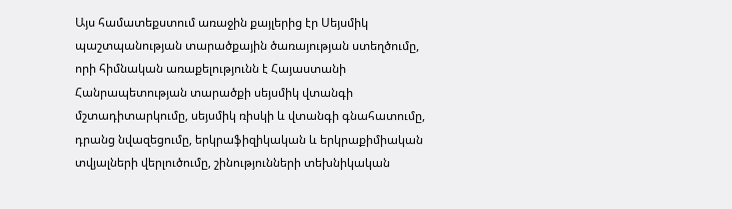Այս համատեքստում առաջին քայլերից էր Սեյսմիկ պաշտպանության տարածքային ծառայության ստեղծումը, որի հիմնական առաքելությունն է Հայաստանի Հանրապետության տարածքի սեյսմիկ վտանգի մշտադիտարկումը, սեյսմիկ ռիսկի և վտանգի գնահատումը, դրանց նվազեցումը, երկրաֆիզիկական և երկրաքիմիական տվյալների վերլուծումը, շինությունների տեխնիկական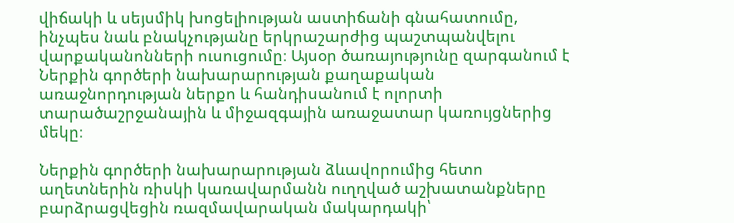վիճակի և սեյսմիկ խոցելիության աստիճանի գնահատումը, ինչպես նաև բնակչությանը երկրաշարժից պաշտպանվելու վարքականոնների ուսուցումը։ Այսօր ծառայությունը զարգանում է Ներքին գործերի նախարարության քաղաքական առաջնորդության ներքո և հանդիսանում է ոլորտի տարածաշրջանային և միջազգային առաջատար կառույցներից մեկը։

Ներքին գործերի նախարարության ձևավորումից հետո աղետներին ռիսկի կառավարմանն ուղղված աշխատանքները բարձրացվեցին ռազմավարական մակարդակի՝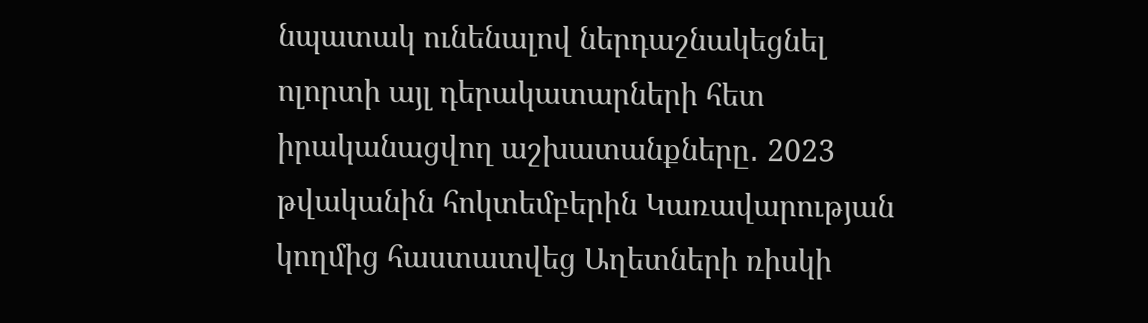նպատակ ունենալով ներդաշնակեցնել ոլորտի այլ դերակատարների հետ իրականացվող աշխատանքները․ 2023 թվականին հոկտեմբերին Կառավարության կողմից հաստատվեց Աղետների ռիսկի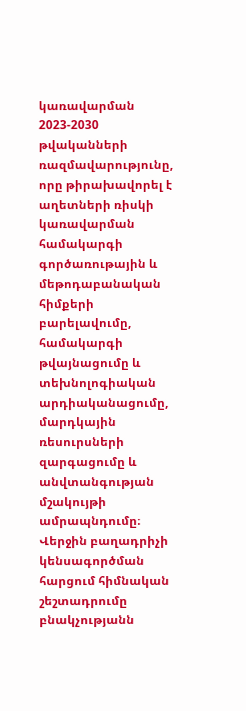կառավարման 2023-2030 թվականների ռազմավարությունը, որը թիրախավորել է աղետների ռիսկի կառավարման համակարգի գործառութային և մեթոդաբանական հիմքերի բարելավումը, համակարգի թվայնացումը և տեխնոլոգիական արդիականացումը, մարդկային ռեսուրսների զարգացումը և անվտանգության մշակույթի ամրապնդումը։ Վերջին բաղադրիչի կենսագործման հարցում հիմնական շեշտադրումը բնակչությանն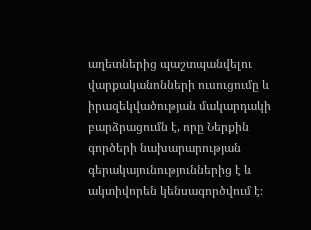աղետներից պաշտպանվելու վարքականոնների ուսուցումը և իրազեկվածության մակարդակի բարձրացումն է, որը Ներքին գործերի նախարարության գերակայունություններից է և ակտիվորեն կենսագործվում է։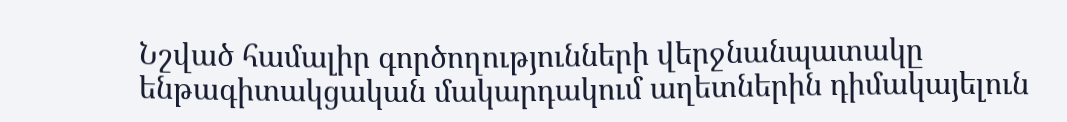Նշված համալիր գործողությունների վերջնանպատակը ենթագիտակցական մակարդակում աղետներին դիմակայելուն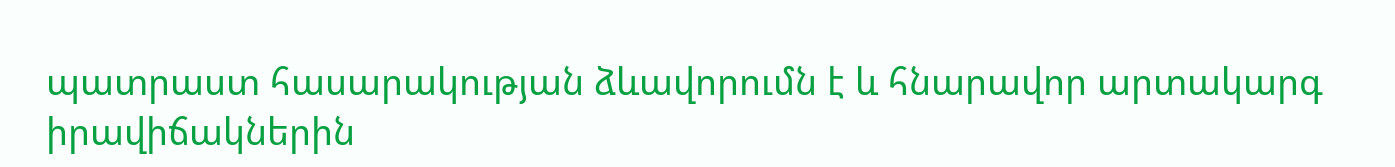պատրաստ հասարակության ձևավորումն է և հնարավոր արտակարգ իրավիճակներին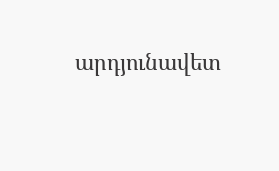արդյունավետ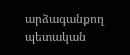արձագանքող պետական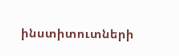ինստիտուտների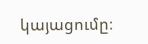կայացումը։